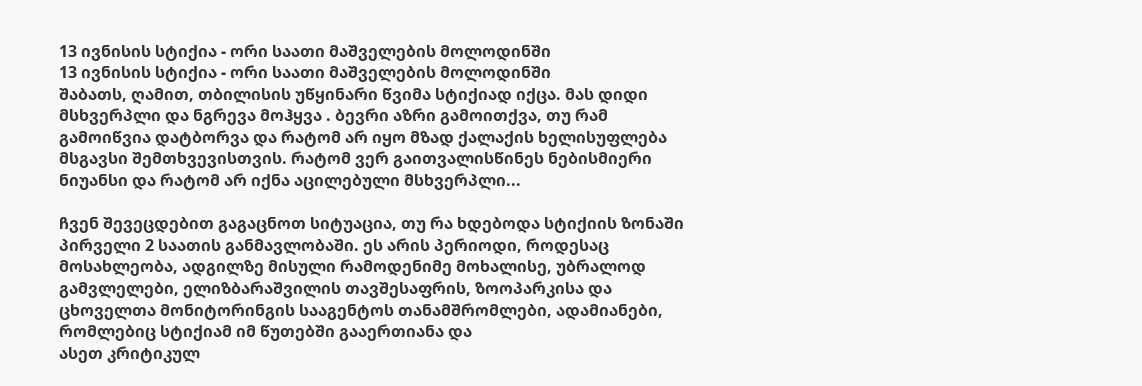13 ივნისის სტიქია - ორი საათი მაშველების მოლოდინში
13 ივნისის სტიქია - ორი საათი მაშველების მოლოდინში
შაბათს, ღამით, თბილისის უწყინარი წვიმა სტიქიად იქცა. მას დიდი მსხვერპლი და ნგრევა მოჰყვა . ბევრი აზრი გამოითქვა, თუ რამ გამოიწვია დატბორვა და რატომ არ იყო მზად ქალაქის ხელისუფლება მსგავსი შემთხვევისთვის. რატომ ვერ გაითვალისწინეს ნებისმიერი ნიუანსი და რატომ არ იქნა აცილებული მსხვერპლი...

ჩვენ შევეცდებით გაგაცნოთ სიტუაცია, თუ რა ხდებოდა სტიქიის ზონაში პირველი 2 საათის განმავლობაში. ეს არის პერიოდი, როდესაც მოსახლეობა, ადგილზე მისული რამოდენიმე მოხალისე, უბრალოდ გამვლელები, ელიზბარაშვილის თავშესაფრის, ზოოპარკისა და ცხოველთა მონიტორინგის სააგენტოს თანამშრომლები, ადამიანები, რომლებიც სტიქიამ იმ წუთებში გააერთიანა და
ასეთ კრიტიკულ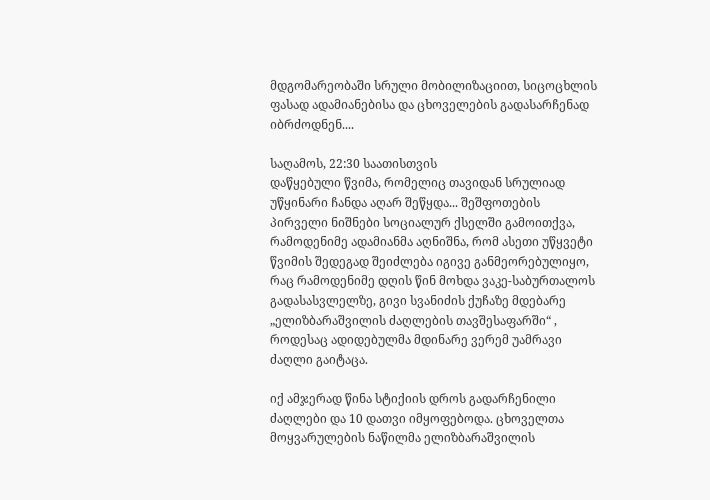მდგომარეობაში სრული მობილიზაციით, სიცოცხლის ფასად ადამიანებისა და ცხოველების გადასარჩენად იბრძოდნენ....

საღამოს, 22:30 საათისთვის
დაწყებული წვიმა, რომელიც თავიდან სრულიად უწყინარი ჩანდა აღარ შეწყდა... შეშფოთების პირველი ნიშნები სოციალურ ქსელში გამოითქვა, რამოდენიმე ადამიანმა აღნიშნა, რომ ასეთი უწყვეტი წვიმის შედეგად შეიძლება იგივე განმეორებულიყო, რაც რამოდენიმე დღის წინ მოხდა ვაკე-საბურთალოს გადასასვლელზე, გივი სვანიძის ქუჩაზე მდებარე „ელიზბარაშვილის ძაღლების თავშესაფარში“ , როდესაც ადიდებულმა მდინარე ვერემ უამრავი ძაღლი გაიტაცა.

იქ ამჯერად წინა სტიქიის დროს გადარჩენილი ძაღლები და 10 დათვი იმყოფებოდა. ცხოველთა მოყვარულების ნაწილმა ელიზბარაშვილის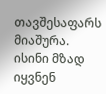თავშესაფარს მიაშურა. ისინი მზად იყვნენ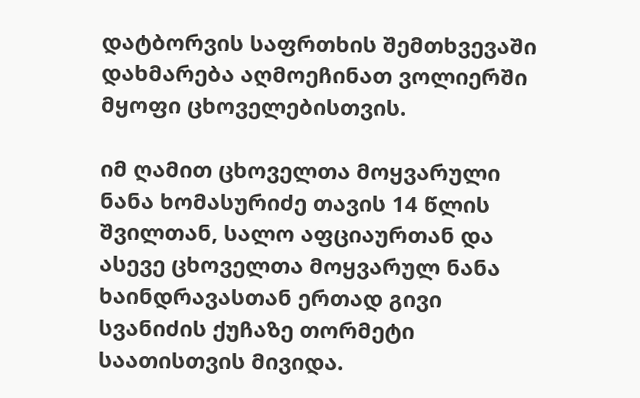დატბორვის საფრთხის შემთხვევაში დახმარება აღმოეჩინათ ვოლიერში მყოფი ცხოველებისთვის.

იმ ღამით ცხოველთა მოყვარული ნანა ხომასურიძე თავის 14 წლის შვილთან, სალო აფციაურთან და ასევე ცხოველთა მოყვარულ ნანა ხაინდრავასთან ერთად გივი სვანიძის ქუჩაზე თორმეტი საათისთვის მივიდა.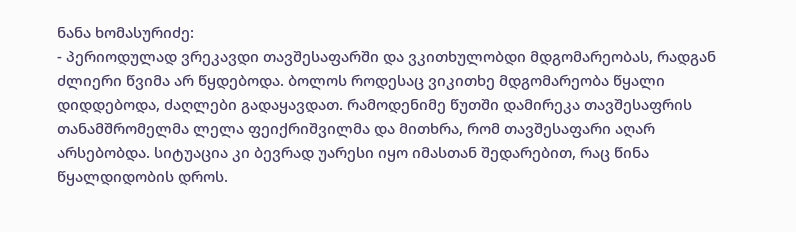ნანა ხომასურიძე:
- პერიოდულად ვრეკავდი თავშესაფარში და ვკითხულობდი მდგომარეობას, რადგან ძლიერი წვიმა არ წყდებოდა. ბოლოს როდესაც ვიკითხე მდგომარეობა წყალი დიდდებოდა, ძაღლები გადაყავდათ. რამოდენიმე წუთში დამირეკა თავშესაფრის თანამშრომელმა ლელა ფეიქრიშვილმა და მითხრა, რომ თავშესაფარი აღარ არსებობდა. სიტუაცია კი ბევრად უარესი იყო იმასთან შედარებით, რაც წინა წყალდიდობის დროს.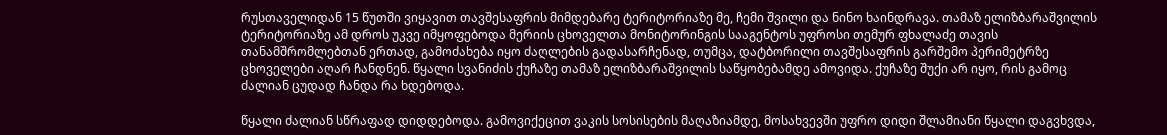რუსთაველიდან 15 წუთში ვიყავით თავშესაფრის მიმდებარე ტერიტორიაზე მე, ჩემი შვილი და ნინო ხაინდრავა. თამაზ ელიზბარაშვილის ტერიტორიაზე ამ დროს უკვე იმყოფებოდა მერიის ცხოველთა მონიტორინგის სააგენტოს უფროსი თემურ ფხალაძე თავის თანამშრომლებთან ერთად, გამოძახება იყო ძაღლების გადასარჩენად, თუმცა, დატბორილი თავშესაფრის გარშემო პერიმეტრზე ცხოველები აღარ ჩანდნენ. წყალი სვანიძის ქუჩაზე თამაზ ელიზბარაშვილის საწყობებამდე ამოვიდა. ქუჩაზე შუქი არ იყო, რის გამოც ძალიან ცუდად ჩანდა რა ხდებოდა.

წყალი ძალიან სწრაფად დიდდებოდა. გამოვიქეცით ვაკის სოსისების მაღაზიამდე, მოსახვევში უფრო დიდი შლამიანი წყალი დაგვხვდა,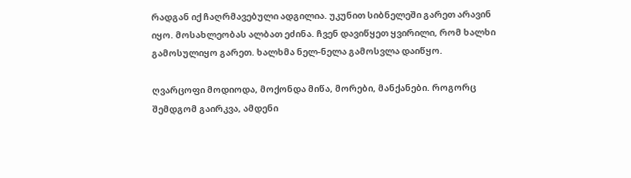რადგან იქ ჩაღრმავებული ადგილია. უკუნით სიბნელეში გარეთ არავინ იყო. მოსახლეობას ალბათ ეძინა. ჩვენ დავიწყეთ ყვირილი, რომ ხალხი გამოსულიყო გარეთ. ხალხმა ნელ-ნელა გამოსვლა დაიწყო.

ღვარცოფი მოდიოდა, მოქონდა მიწა, მორები, მანქანები. როგორც შემდგომ გაირკვა, ამდენი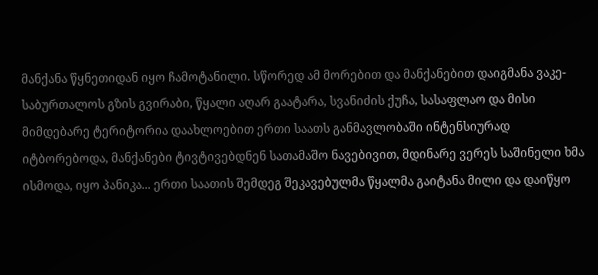მანქანა წყნეთიდან იყო ჩამოტანილი. სწორედ ამ მორებით და მანქანებით დაიგმანა ვაკე-საბურთალოს გზის გვირაბი, წყალი აღარ გაატარა, სვანიძის ქუჩა, სასაფლაო და მისი მიმდებარე ტერიტორია დაახლოებით ერთი საათს განმავლობაში ინტენსიურად იტბორებოდა, მანქანები ტივტივებდნენ სათამაშო ნავებივით, მდინარე ვერეს საშინელი ხმა ისმოდა, იყო პანიკა... ერთი საათის შემდეგ შეკავებულმა წყალმა გაიტანა მილი და დაიწყო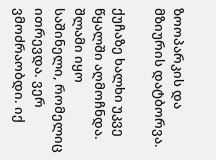ზოოპარკის და მზიურის დატბორვა.

ქუჩაზე ხალხი უკვე წყალში აღმოჩნდა. შლამი იყო საშინელი, რომელიც ითრევდა. ვერ ვმოძრაობდი. იქ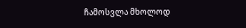ჩამოსვლა მხოლოდ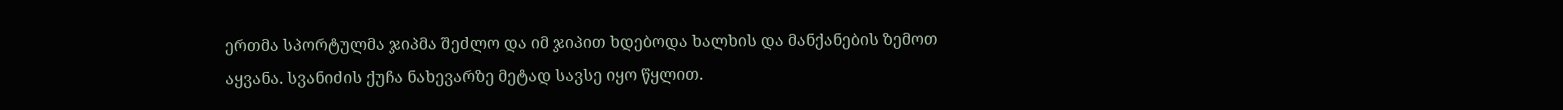ერთმა სპორტულმა ჯიპმა შეძლო და იმ ჯიპით ხდებოდა ხალხის და მანქანების ზემოთ აყვანა. სვანიძის ქუჩა ნახევარზე მეტად სავსე იყო წყლით.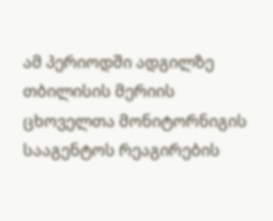ამ პერიოდში ადგილზე თბილისის მერიის ცხოველთა მონიტორნიგის სააგენტოს რეაგირების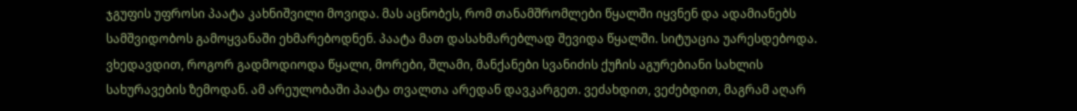ჯგუფის უფროსი პაატა კახნიშვილი მოვიდა. მას აცნობეს, რომ თანამშრომლები წყალში იყვნენ და ადამიანებს სამშვიდობოს გამოყვანაში ეხმარებოდნენ. პაატა მათ დასახმარებლად შევიდა წყალში. სიტუაცია უარესდებოდა. ვხედავდით, როგორ გადმოდიოდა წყალი, მორები, შლამი, მანქანები სვანიძის ქუჩის აგურებიანი სახლის სახურავების ზემოდან. ამ არეულობაში პაატა თვალთა არედან დავკარგეთ. ვეძახდით, ვეძებდით, მაგრამ აღარ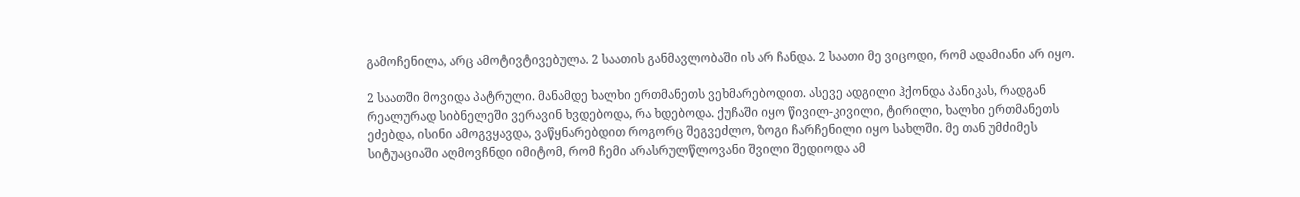გამოჩენილა, არც ამოტივტივებულა. 2 საათის განმავლობაში ის არ ჩანდა. 2 საათი მე ვიცოდი, რომ ადამიანი არ იყო.

2 საათში მოვიდა პატრული. მანამდე ხალხი ერთმანეთს ვეხმარებოდით. ასევე ადგილი ჰქონდა პანიკას, რადგან რეალურად სიბნელეში ვერავინ ხვდებოდა, რა ხდებოდა. ქუჩაში იყო წივილ-კივილი, ტირილი, ხალხი ერთმანეთს ეძებდა, ისინი ამოგვყავდა, ვაწყნარებდით როგორც შეგვეძლო, ზოგი ჩარჩენილი იყო სახლში. მე თან უმძიმეს სიტუაციაში აღმოვჩნდი იმიტომ, რომ ჩემი არასრულწლოვანი შვილი შედიოდა ამ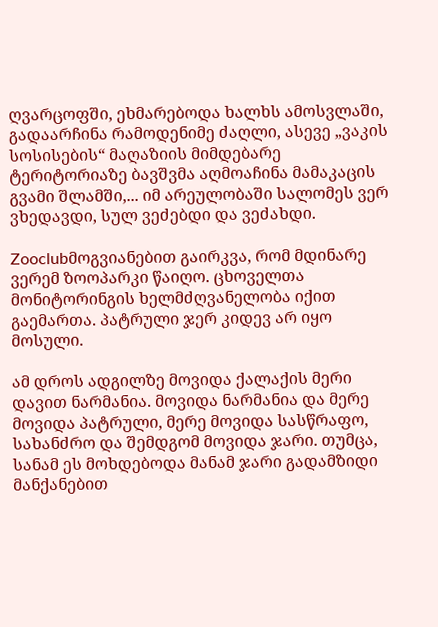ღვარცოფში, ეხმარებოდა ხალხს ამოსვლაში, გადაარჩინა რამოდენიმე ძაღლი, ასევე „ვაკის სოსისების“ მაღაზიის მიმდებარე ტერიტორიაზე ბავშვმა აღმოაჩინა მამაკაცის გვამი შლამში,... იმ არეულობაში სალომეს ვერ ვხედავდი, სულ ვეძებდი და ვეძახდი.

Zooclubმოგვიანებით გაირკვა, რომ მდინარე ვერემ ზოოპარკი წაიღო. ცხოველთა მონიტორინგის ხელმძღვანელობა იქით გაემართა. პატრული ჯერ კიდევ არ იყო მოსული.

ამ დროს ადგილზე მოვიდა ქალაქის მერი დავით ნარმანია. მოვიდა ნარმანია და მერე მოვიდა პატრული, მერე მოვიდა სასწრაფო, სახანძრო და შემდგომ მოვიდა ჯარი. თუმცა, სანამ ეს მოხდებოდა მანამ ჯარი გადამზიდი მანქანებით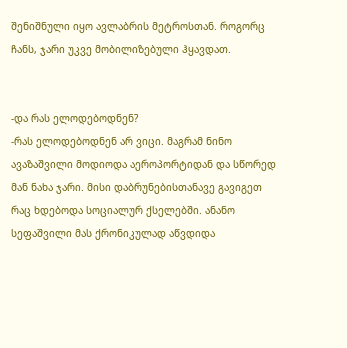შენიშნული იყო ავლაბრის მეტროსთან. როგორც ჩანს, ჯარი უკვე მობილიზებული ჰყავდათ.


-და რას ელოდებოდნენ?
-რას ელოდებოდნენ არ ვიცი. მაგრამ ნინო ავაზაშვილი მოდიოდა აეროპორტიდან და სწორედ მან ნახა ჯარი. მისი დაბრუნებისთანავე გავიგეთ რაც ხდებოდა სოციალურ ქსელებში. ანანო სეფაშვილი მას ქრონიკულად აწვდიდა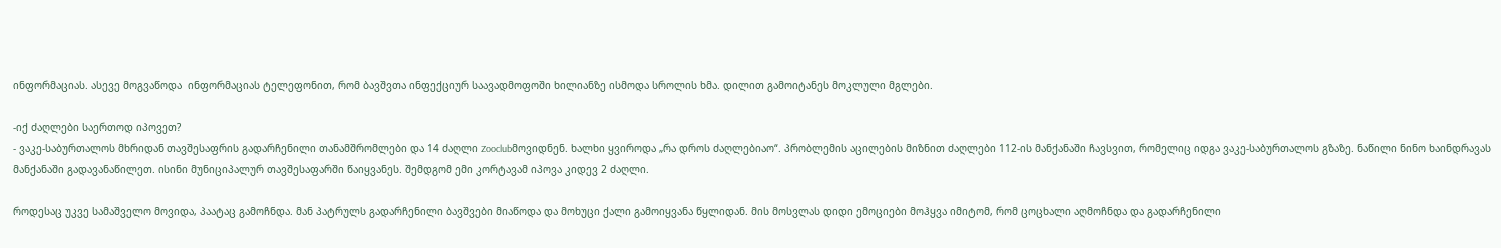ინფორმაციას. ასევე მოგვაწოდა  ინფორმაციას ტელეფონით, რომ ბავშვთა ინფექციურ საავადმოფოში ხილიანზე ისმოდა სროლის ხმა. დილით გამოიტანეს მოკლული მგლები.

-იქ ძაღლები საერთოდ იპოვეთ?
- ვაკე-საბურთალოს მხრიდან თავშესაფრის გადარჩენილი თანამშრომლები და 14 ძაღლი Zooclubმოვიდნენ. ხალხი ყვიროდა „რა დროს ძაღლებიაო“. პრობლემის აცილების მიზნით ძაღლები 112-ის მანქანაში ჩავსვით, რომელიც იდგა ვაკე-საბურთალოს გზაზე. ნაწილი ნინო ხაინდრავას მანქანაში გადავანაწილეთ. ისინი მუნიციპალურ თავშესაფარში წაიყვანეს. შემდგომ ემი კორტავამ იპოვა კიდევ 2 ძაღლი.

როდესაც უკვე სამაშველო მოვიდა, პაატაც გამოჩნდა. მან პატრულს გადარჩენილი ბავშვები მიაწოდა და მოხუცი ქალი გამოიყვანა წყლიდან. მის მოსვლას დიდი ემოციები მოჰყვა იმიტომ, რომ ცოცხალი აღმოჩნდა და გადარჩენილი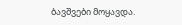ბავშვები მოყავდა.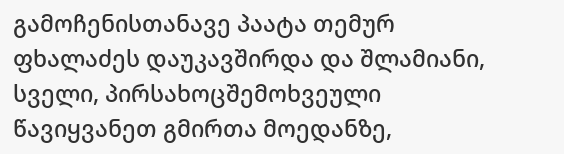გამოჩენისთანავე პაატა თემურ ფხალაძეს დაუკავშირდა და შლამიანი, სველი, პირსახოცშემოხვეული წავიყვანეთ გმირთა მოედანზე,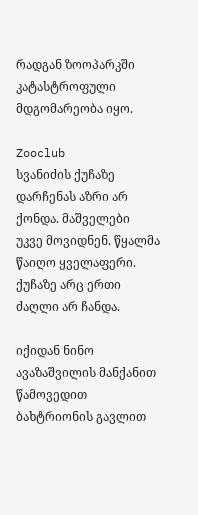რადგან ზოოპარკში კატასტროფული მდგომარეობა იყო.

Zooclub
სვანიძის ქუჩაზე დარჩენას აზრი არ ქონდა. მაშველები
უკვე მოვიდნენ. წყალმა წაიღო ყველაფერი. ქუჩაზე არც ერთი ძაღლი არ ჩანდა.

იქიდან ნინო ავაზაშვილის მანქანით წამოვედით ბახტრიონის გავლით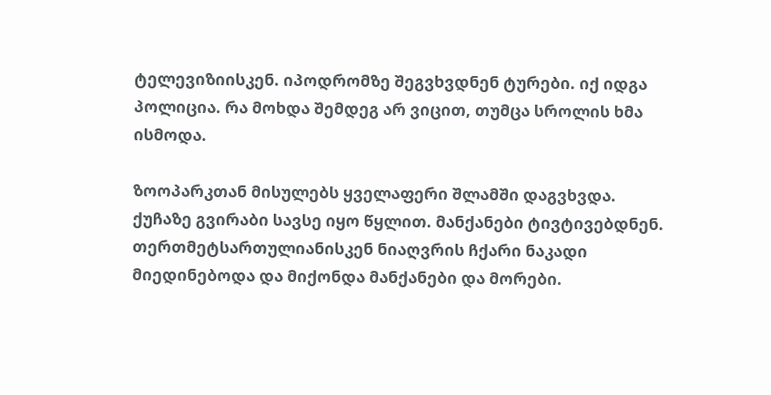ტელევიზიისკენ. იპოდრომზე შეგვხვდნენ ტურები. იქ იდგა პოლიცია. რა მოხდა შემდეგ არ ვიცით, თუმცა სროლის ხმა ისმოდა.

ზოოპარკთან მისულებს ყველაფერი შლამში დაგვხვდა. ქუჩაზე გვირაბი სავსე იყო წყლით. მანქანები ტივტივებდნენ. თერთმეტსართულიანისკენ ნიაღვრის ჩქარი ნაკადი მიედინებოდა და მიქონდა მანქანები და მორები.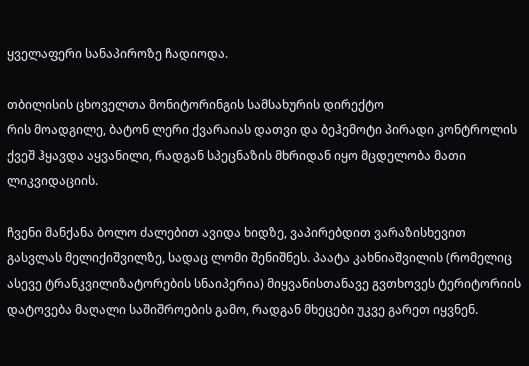ყველაფერი სანაპიროზე ჩადიოდა.

თბილისის ცხოველთა მონიტორინგის სამსახურის დირექტო
რის მოადგილე, ბატონ ლერი ქვარაიას დათვი და ბეჰემოტი პირადი კონტროლის ქვეშ ჰყავდა აყვანილი, რადგან სპეცნაზის მხრიდან იყო მცდელობა მათი ლიკვიდაციის.

ჩვენი მანქანა ბოლო ძალებით ავიდა ხიდზე, ვაპირებდით ვარაზისხევით გასვლას მელიქიშვილზე, სადაც ლომი შენიშნეს. პაატა კახნიაშვილის (რომელიც ასევე ტრანკვილიზატორების სნაიპერია) მიყვანისთანავე გვთხოვეს ტერიტორიის დატოვება მაღალი საშიშროების გამო, რადგან მხეცები უკვე გარეთ იყვნენ.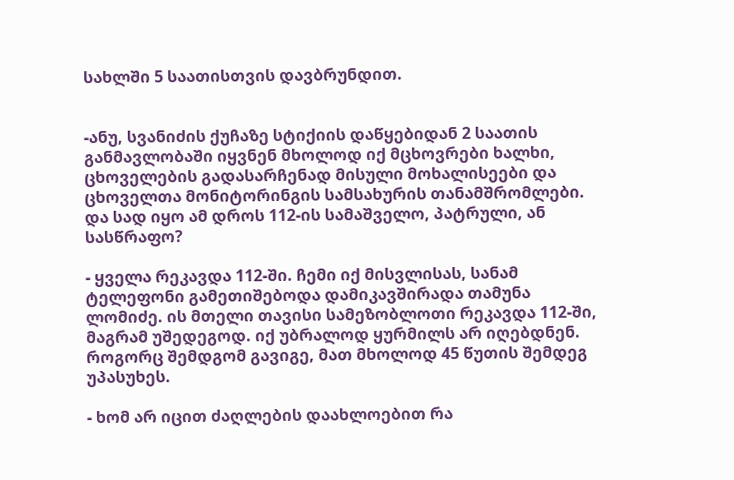სახლში 5 საათისთვის დავბრუნდით.


-ანუ, სვანიძის ქუჩაზე სტიქიის დაწყებიდან 2 საათის განმავლობაში იყვნენ მხოლოდ იქ მცხოვრები ხალხი, ცხოველების გადასარჩენად მისული მოხალისეები და ცხოველთა მონიტორინგის სამსახურის თანამშრომლები. და სად იყო ამ დროს 112-ის სამაშველო, პატრული, ან სასწრაფო?

- ყველა რეკავდა 112-ში. ჩემი იქ მისვლისას, სანამ ტელეფონი გამეთიშებოდა დამიკავშირადა თამუნა ლომიძე. ის მთელი თავისი სამეზობლოთი რეკავდა 112-ში, მაგრამ უშედეგოდ. იქ უბრალოდ ყურმილს არ იღებდნენ. როგორც შემდგომ გავიგე, მათ მხოლოდ 45 წუთის შემდეგ უპასუხეს.

- ხომ არ იცით ძაღლების დაახლოებით რა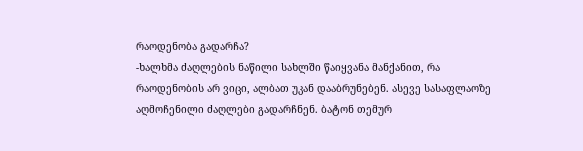რაოდენობა გადარჩა?
-ხალხმა ძაღლების ნაწილი სახლში წაიყვანა მანქანით, რა რაოდენობის არ ვიცი, ალბათ უკან დააბრუნებენ. ასევე სასაფლაოზე აღმოჩენილი ძაღლები გადარჩნენ. ბატონ თემურ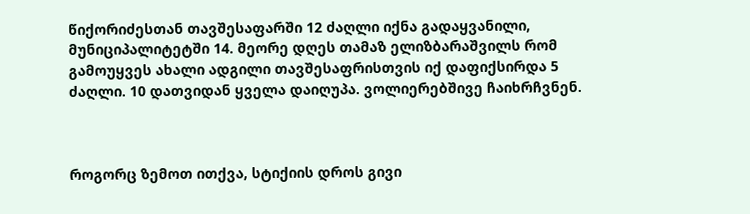წიქორიძესთან თავშესაფარში 12 ძაღლი იქნა გადაყვანილი, მუნიციპალიტეტში 14. მეორე დღეს თამაზ ელიზბარაშვილს რომ გამოუყვეს ახალი ადგილი თავშესაფრისთვის იქ დაფიქსირდა 5 ძაღლი. 10 დათვიდან ყველა დაიღუპა. ვოლიერებშივე ჩაიხრჩვნენ.



როგორც ზემოთ ითქვა, სტიქიის დროს გივი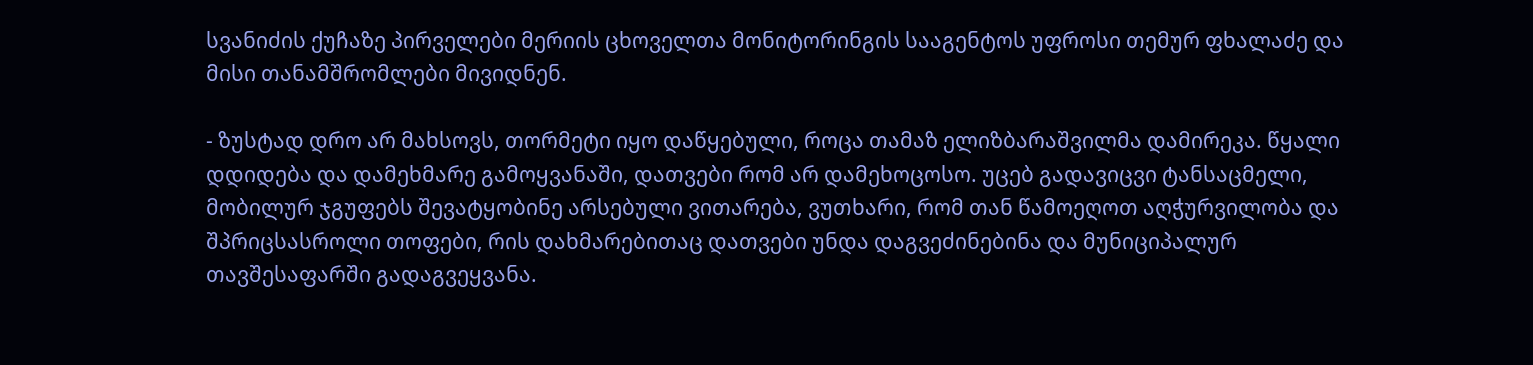სვანიძის ქუჩაზე პირველები მერიის ცხოველთა მონიტორინგის სააგენტოს უფროსი თემურ ფხალაძე და მისი თანამშრომლები მივიდნენ.

- ზუსტად დრო არ მახსოვს, თორმეტი იყო დაწყებული, როცა თამაზ ელიზბარაშვილმა დამირეკა. წყალი დდიდება და დამეხმარე გამოყვანაში, დათვები რომ არ დამეხოცოსო. უცებ გადავიცვი ტანსაცმელი, მობილურ ჯგუფებს შევატყობინე არსებული ვითარება, ვუთხარი, რომ თან წამოეღოთ აღჭურვილობა და შპრიცსასროლი თოფები, რის დახმარებითაც დათვები უნდა დაგვეძინებინა და მუნიციპალურ თავშესაფარში გადაგვეყვანა.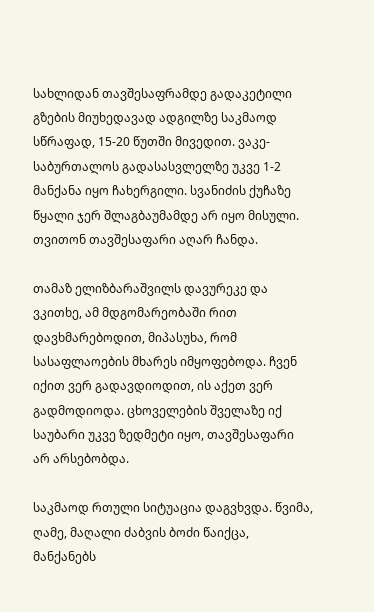სახლიდან თავშესაფრამდე გადაკეტილი გზების მიუხედავად ადგილზე საკმაოდ სწრაფად, 15-20 წუთში მივედით. ვაკე-საბურთალოს გადასასვლელზე უკვე 1-2 მანქანა იყო ჩახერგილი. სვანიძის ქუჩაზე წყალი ჯერ შლაგბაუმამდე არ იყო მისული. თვითონ თავშესაფარი აღარ ჩანდა.

თამაზ ელიზბარაშვილს დავურეკე და ვკითხე, ამ მდგომარეობაში რით დავხმარებოდით, მიპასუხა, რომ სასაფლაოების მხარეს იმყოფებოდა. ჩვენ იქით ვერ გადავდიოდით, ის აქეთ ვერ გადმოდიოდა. ცხოველების შველაზე იქ საუბარი უკვე ზედმეტი იყო, თავშესაფარი არ არსებობდა.

საკმაოდ რთული სიტუაცია დაგვხვდა. წვიმა, ღამე, მაღალი ძაბვის ბოძი წაიქცა, მანქანებს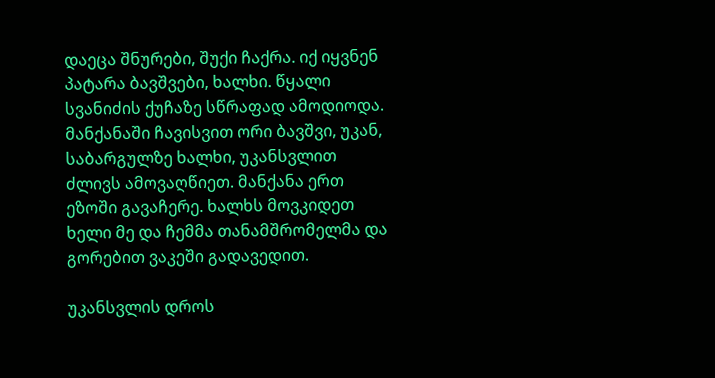დაეცა შნურები, შუქი ჩაქრა. იქ იყვნენ პატარა ბავშვები, ხალხი. წყალი სვანიძის ქუჩაზე სწრაფად ამოდიოდა. მანქანაში ჩავისვით ორი ბავშვი, უკან, საბარგულზე ხალხი, უკანსვლით ძლივს ამოვაღწიეთ. მანქანა ერთ ეზოში გავაჩერე. ხალხს მოვკიდეთ ხელი მე და ჩემმა თანამშრომელმა და გორებით ვაკეში გადავედით.

უკანსვლის დროს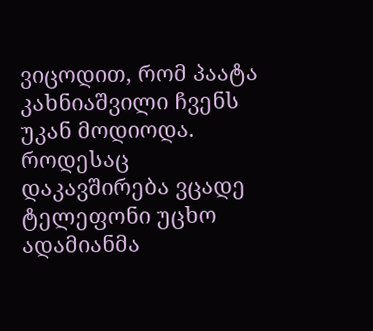ვიცოდით, რომ პაატა კახნიაშვილი ჩვენს უკან მოდიოდა. როდესაც დაკავშირება ვცადე ტელეფონი უცხო ადამიანმა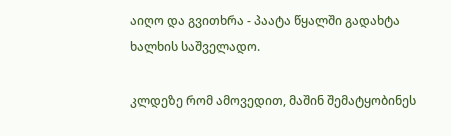აიღო და გვითხრა - პაატა წყალში გადახტა ხალხის საშველადო.

კლდეზე რომ ამოვედით, მაშინ შემატყობინეს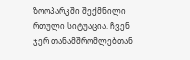ზოოპარკში შექმნილი რთული სიტუაცია. ჩვენ ჯერ თანამშრომლებთან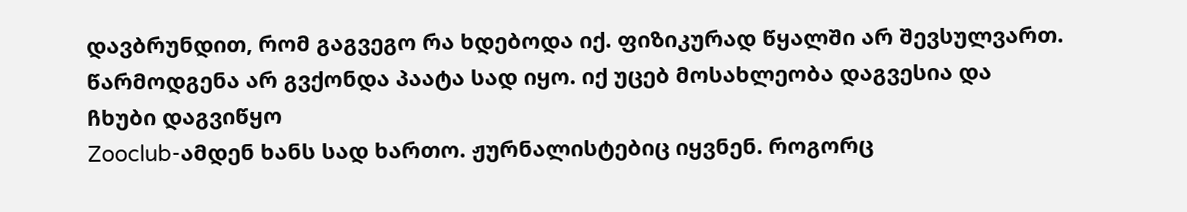დავბრუნდით, რომ გაგვეგო რა ხდებოდა იქ. ფიზიკურად წყალში არ შევსულვართ. წარმოდგენა არ გვქონდა პაატა სად იყო. იქ უცებ მოსახლეობა დაგვესია და ჩხუბი დაგვიწყო
Zooclub-ამდენ ხანს სად ხართო. ჟურნალისტებიც იყვნენ. როგორც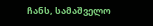ჩანს, სამაშველო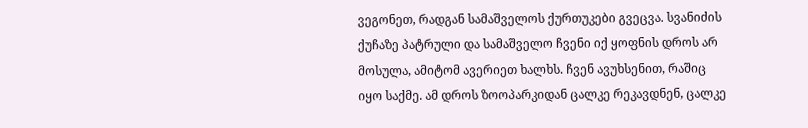ვეგონეთ, რადგან სამაშველოს ქურთუკები გვეცვა. სვანიძის ქუჩაზე პატრული და სამაშველო ჩვენი იქ ყოფნის დროს არ მოსულა, ამიტომ ავერიეთ ხალხს. ჩვენ ავუხსენით, რაშიც იყო საქმე. ამ დროს ზოოპარკიდან ცალკე რეკავდნენ, ცალკე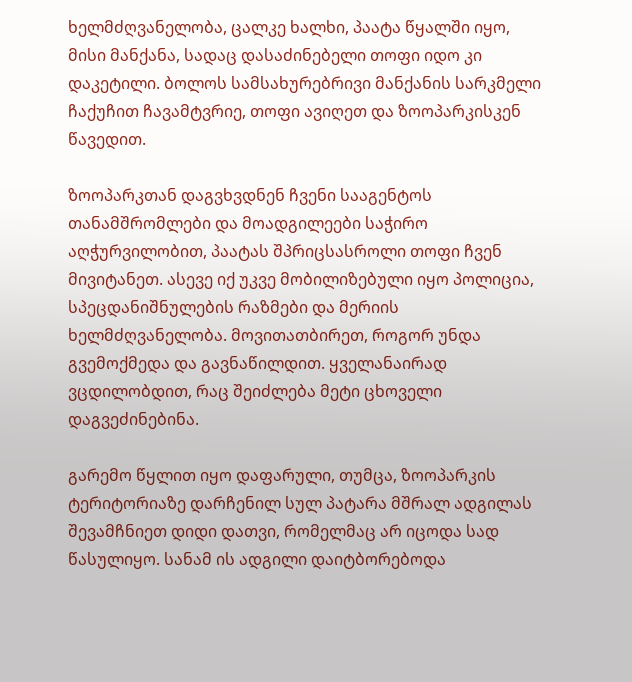ხელმძღვანელობა, ცალკე ხალხი, პაატა წყალში იყო, მისი მანქანა, სადაც დასაძინებელი თოფი იდო კი დაკეტილი. ბოლოს სამსახურებრივი მანქანის სარკმელი ჩაქუჩით ჩავამტვრიე, თოფი ავიღეთ და ზოოპარკისკენ წავედით.

ზოოპარკთან დაგვხვდნენ ჩვენი სააგენტოს თანამშრომლები და მოადგილეები საჭირო აღჭურვილობით, პაატას შპრიცსასროლი თოფი ჩვენ მივიტანეთ. ასევე იქ უკვე მობილიზებული იყო პოლიცია, სპეცდანიშნულების რაზმები და მერიის ხელმძღვანელობა. მოვითათბირეთ, როგორ უნდა გვემოქმედა და გავნაწილდით. ყველანაირად ვცდილობდით, რაც შეიძლება მეტი ცხოველი დაგვეძინებინა.

გარემო წყლით იყო დაფარული, თუმცა, ზოოპარკის ტერიტორიაზე დარჩენილ სულ პატარა მშრალ ადგილას შევამჩნიეთ დიდი დათვი, რომელმაც არ იცოდა სად წასულიყო. სანამ ის ადგილი დაიტბორებოდა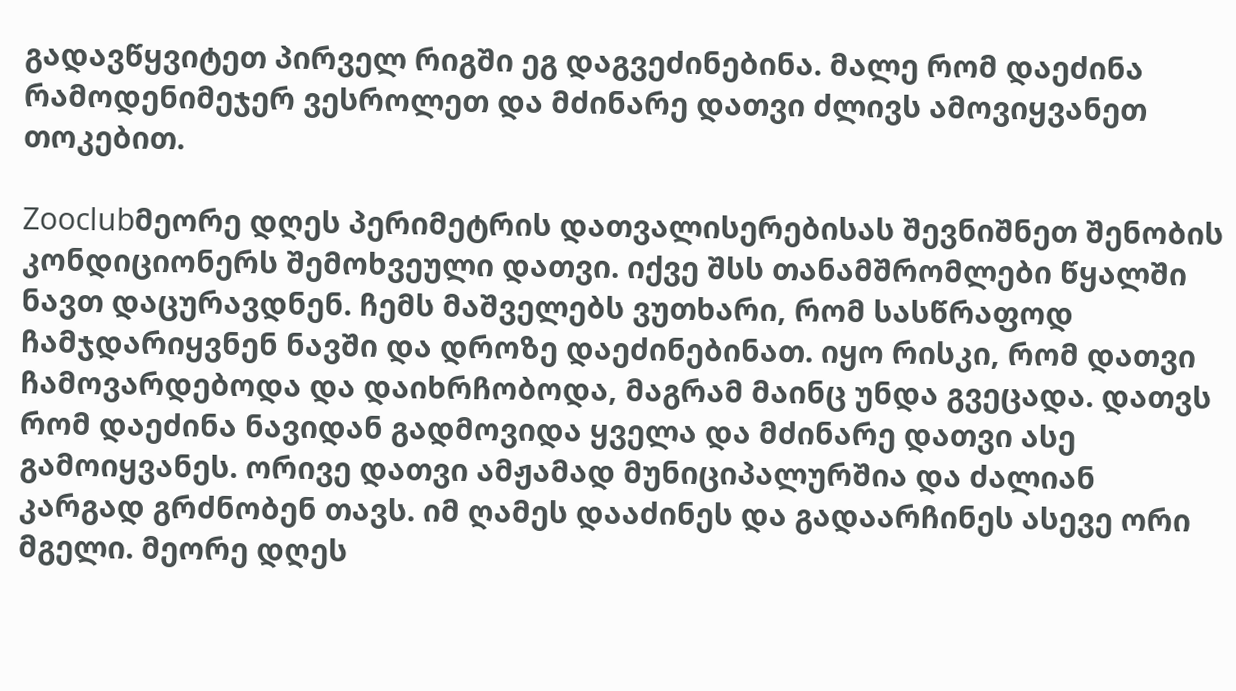გადავწყვიტეთ პირველ რიგში ეგ დაგვეძინებინა. მალე რომ დაეძინა რამოდენიმეჯერ ვესროლეთ და მძინარე დათვი ძლივს ამოვიყვანეთ თოკებით.

Zooclubმეორე დღეს პერიმეტრის დათვალისერებისას შევნიშნეთ შენობის კონდიციონერს შემოხვეული დათვი. იქვე შსს თანამშრომლები წყალში ნავთ დაცურავდნენ. ჩემს მაშველებს ვუთხარი, რომ სასწრაფოდ ჩამჯდარიყვნენ ნავში და დროზე დაეძინებინათ. იყო რისკი, რომ დათვი ჩამოვარდებოდა და დაიხრჩობოდა, მაგრამ მაინც უნდა გვეცადა. დათვს რომ დაეძინა ნავიდან გადმოვიდა ყველა და მძინარე დათვი ასე გამოიყვანეს. ორივე დათვი ამჟამად მუნიციპალურშია და ძალიან კარგად გრძნობენ თავს. იმ ღამეს დააძინეს და გადაარჩინეს ასევე ორი მგელი. მეორე დღეს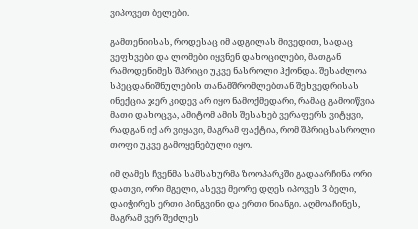ვიპოვეთ ბელები.

გამთენიისას, როდესაც იმ ადგილას მივედით, სადაც ვეფხვები და ლომები იყვნენ დახოცილები, მათგან რამოდენიმეს შპრიცი უკვე ნასროლი ჰქონდა. შესაძლოა სპეცდანიშნულების თანამშრომლებთან შეხვედრისას ინექცია ჯერ კიდევ არ იყო ნამოქმედარი, რამაც გამოიწვია მათი დახოცვა, ამიტომ ამის შესახებ ვერაფერს ვიტყვი, რადგან იქ არ ვიყავი, მაგრამ ფაქტია, რომ შპრიცსასროლი თოფი უკვე გამოყენებული იყო.

იმ ღამეს ჩვენმა სამსახურმა ზოოპარკში გადაარჩინა ორი დათვი, ორი მგელი, ასევე მეორე დღეს იპოვეს 3 ბელი, დაიჭირეს ერთი პინგვინი და ერთი ნიანგი. აღმოაჩინეს, მაგრამ ვერ შეძლეს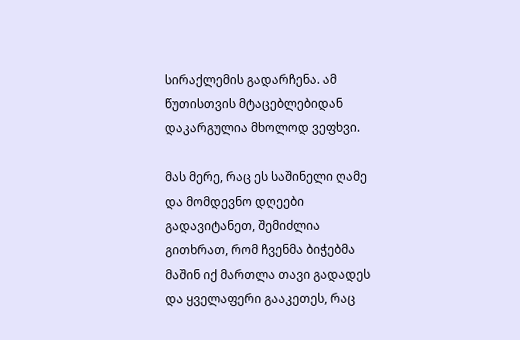სირაქლემის გადარჩენა. ამ წუთისთვის მტაცებლებიდან დაკარგულია მხოლოდ ვეფხვი.

მას მერე, რაც ეს საშინელი ღამე და მომდევნო დღეები გადავიტანეთ, შემიძლია გითხრათ, რომ ჩვენმა ბიჭებმა მაშინ იქ მართლა თავი გადადეს და ყველაფერი გააკეთეს, რაც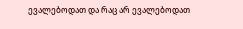ევალებოდათ და რაც არ ევალებოდათ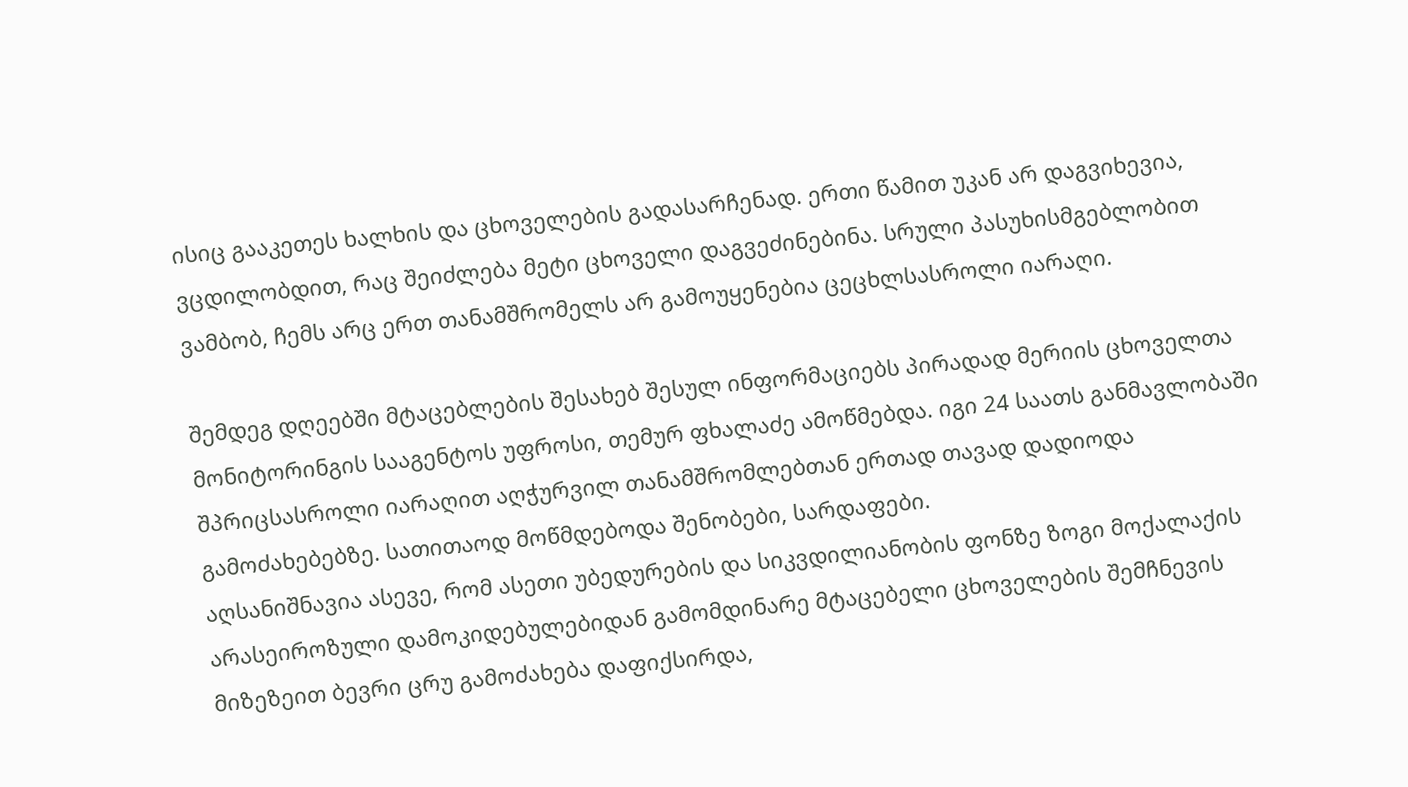ისიც გააკეთეს ხალხის და ცხოველების გადასარჩენად. ერთი წამით უკან არ დაგვიხევია, ვცდილობდით, რაც შეიძლება მეტი ცხოველი დაგვეძინებინა. სრული პასუხისმგებლობით ვამბობ, ჩემს არც ერთ თანამშრომელს არ გამოუყენებია ცეცხლსასროლი იარაღი.

შემდეგ დღეებში მტაცებლების შესახებ შესულ ინფორმაციებს პირადად მერიის ცხოველთა მონიტორინგის სააგენტოს უფროსი, თემურ ფხალაძე ამოწმებდა. იგი 24 საათს განმავლობაში შპრიცსასროლი იარაღით აღჭურვილ თანამშრომლებთან ერთად თავად დადიოდა გამოძახებებზე. სათითაოდ მოწმდებოდა შენობები, სარდაფები.
აღსანიშნავია ასევე, რომ ასეთი უბედურების და სიკვდილიანობის ფონზე ზოგი მოქალაქის არასეიროზული დამოკიდებულებიდან გამომდინარე მტაცებელი ცხოველების შემჩნევის მიზეზეით ბევრი ცრუ გამოძახება დაფიქსირდა,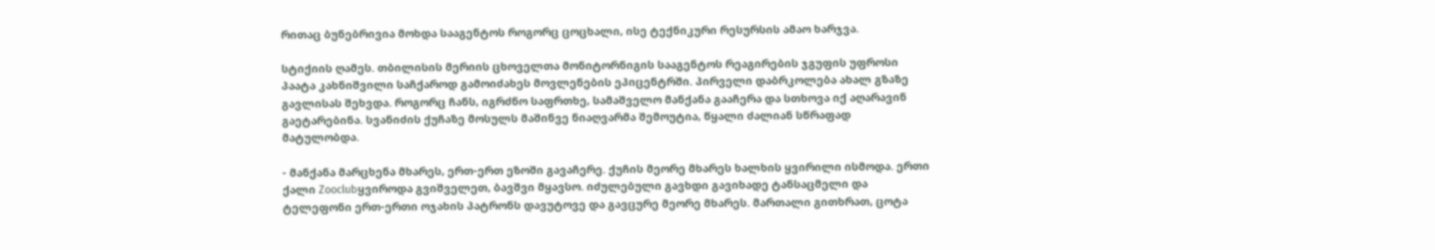რითაც ბუნებრივია მოხდა სააგენტოს როგორც ცოცხალი, ისე ტექნიკური რესურსის ამაო ხარჯვა.

სტიქიის ღამეს. თბილისის მერიის ცხოველთა მონიტორნიგის სააგენტოს რეაგირების ჯგუფის უფროსი პაატა კახნიშვილი საჩქაროდ გამოიძახეს მოვლენების ეპიცენტრში. პირველი დაბრკოლება ახალ გზაზე გავლისას შეხვდა. როგორც ჩანს, იგრძნო საფრთხე, სამაშველო მანქანა გააჩერა და სთხოვა იქ აღარავინ გაეტარებინა. სვანიძის ქუჩაზე მოსულს მაშინვე ნიაღვარმა შემოუტია, წყალი ძალიან სწრაფად მატულობდა.

- მანქანა მარცხენა მხარეს, ერთ-ერთ ეზოში გავაჩერე. ქუჩის მეორე მხარეს ხალხის ყვირილი ისმოდა. ერთი ქალი Zooclubყვიროდა გვიშველეთ, ბავშვი მყავსო. იძულებული გავხდი გავიხადე ტანსაცმელი და ტელეფონი ერთ-ერთი ოჯახის პატრონს დავუტოვე და გავცურე მეორე მხარეს. მართალი გითხრათ, ცოტა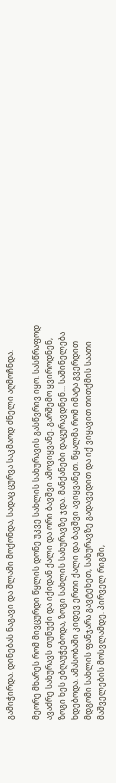გამიჭირდა. დინებას ნაგავი და შლამი მოქონდა, სადაც ცურვა საკმაოდ ძნელი აღმოჩნდა.

მეორე მხარეს რომ მივცურდი წყლის დონე უკვე სახლის სახურავის გასწვრივ იყო. სასწრაფოდ ავაძრე სახურავს თუნუქი და იქიდან ქალი და ორი ბავშვი ამოვიყვანე. გარშემო ყვიროდნენ, ზოგი ხეს ებღაუჭებოდა, ზოგი სახლის სახურავზე ჯდა. მანქანები დაცურავდნენ... საშინელება ხდებოდა. ამასობაში კიდევ ერთი ქალი და ბავშვი ავიყვანეთ. წყალმა რომ იმატა გვერდით მდგომი სახლის ფანჯარა გავტეხეთ, სახურავზე გადავედით და იქ ვიყავით თითქმის საათი მაშველების მოსვლამდე. პირველ რიგში,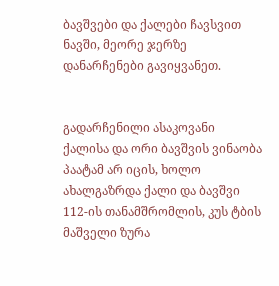ბავშვები და ქალები ჩავსვით ნავში, მეორე ჯერზე დანარჩენები გავიყვანეთ.


გადარჩენილი ასაკოვანი ქალისა და ორი ბავშვის ვინაობა პაატამ არ იცის, ხოლო ახალგაზრდა ქალი და ბავშვი 112-ის თანამშრომლის, კუს ტბის მაშველი ზურა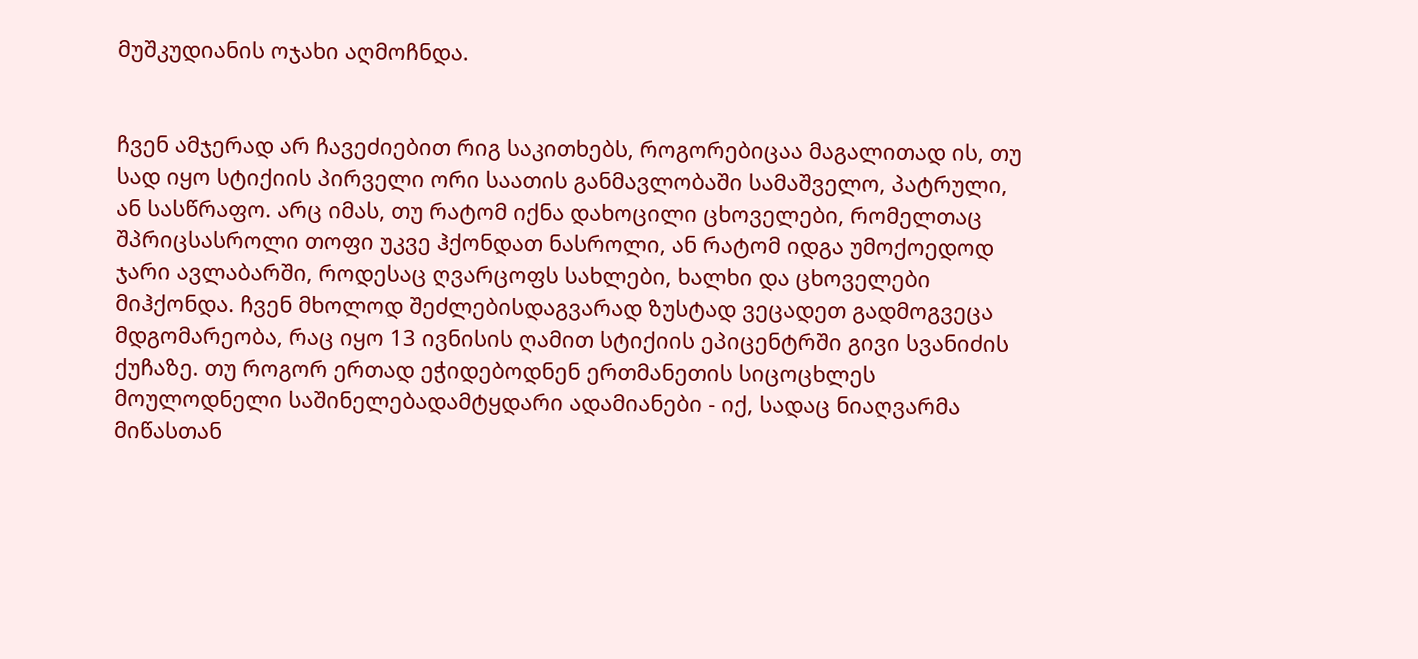მუშკუდიანის ოჯახი აღმოჩნდა.


ჩვენ ამჯერად არ ჩავეძიებით რიგ საკითხებს, როგორებიცაა მაგალითად ის, თუ სად იყო სტიქიის პირველი ორი საათის განმავლობაში სამაშველო, პატრული, ან სასწრაფო. არც იმას, თუ რატომ იქნა დახოცილი ცხოველები, რომელთაც შპრიცსასროლი თოფი უკვე ჰქონდათ ნასროლი, ან რატომ იდგა უმოქოედოდ ჯარი ავლაბარში, როდესაც ღვარცოფს სახლები, ხალხი და ცხოველები მიჰქონდა. ჩვენ მხოლოდ შეძლებისდაგვარად ზუსტად ვეცადეთ გადმოგვეცა მდგომარეობა, რაც იყო 13 ივნისის ღამით სტიქიის ეპიცენტრში გივი სვანიძის ქუჩაზე. თუ როგორ ერთად ეჭიდებოდნენ ერთმანეთის სიცოცხლეს მოულოდნელი საშინელებადამტყდარი ადამიანები - იქ, სადაც ნიაღვარმა მიწასთან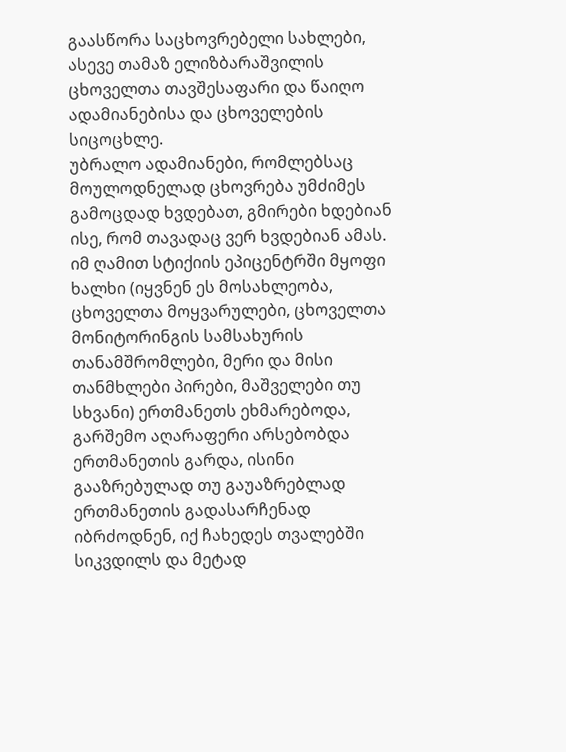გაასწორა საცხოვრებელი სახლები, ასევე თამაზ ელიზბარაშვილის ცხოველთა თავშესაფარი და წაიღო ადამიანებისა და ცხოველების სიცოცხლე.
უბრალო ადამიანები, რომლებსაც მოულოდნელად ცხოვრება უმძიმეს გამოცდად ხვდებათ, გმირები ხდებიან ისე, რომ თავადაც ვერ ხვდებიან ამას. იმ ღამით სტიქიის ეპიცენტრში მყოფი ხალხი (იყვნენ ეს მოსახლეობა, ცხოველთა მოყვარულები, ცხოველთა მონიტორინგის სამსახურის თანამშრომლები, მერი და მისი თანმხლები პირები, მაშველები თუ სხვანი) ერთმანეთს ეხმარებოდა, გარშემო აღარაფერი არსებობდა ერთმანეთის გარდა, ისინი გააზრებულად თუ გაუაზრებლად ერთმანეთის გადასარჩენად იბრძოდნენ, იქ ჩახედეს თვალებში სიკვდილს და მეტად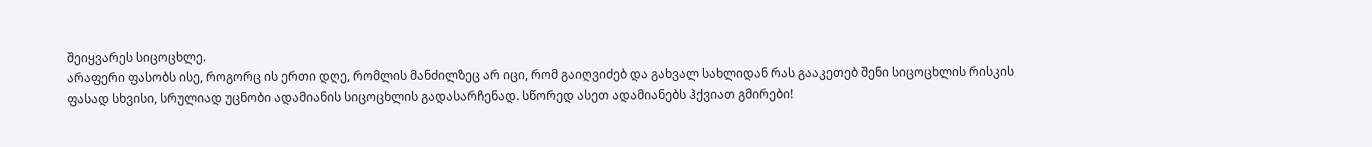შეიყვარეს სიცოცხლე.
არაფერი ფასობს ისე, როგორც ის ერთი დღე, რომლის მანძილზეც არ იცი, რომ გაიღვიძებ და გახვალ სახლიდან რას გააკეთებ შენი სიცოცხლის რისკის ფასად სხვისი, სრულიად უცნობი ადამიანის სიცოცხლის გადასარჩენად. სწორედ ასეთ ადამიანებს ჰქვიათ გმირები!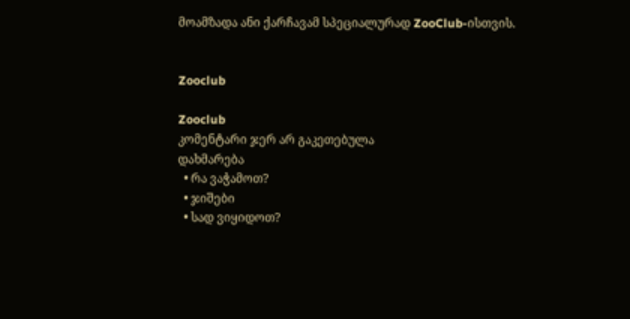მოამზადა ანი ქარჩავამ სპეციალურად ZooClub-ისთვის.


Zooclub

Zooclub
კომენტარი ჯერ არ გაკეთებულა
დახმარება
  • რა ვაჭამოთ?
  • ჯიშები
  • სად ვიყიდოთ?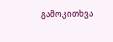გამოკითხვა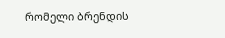რომელი ბრენდის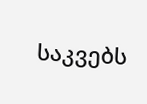საკვებს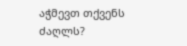აჭმევთ თქვენს ძაღლს?